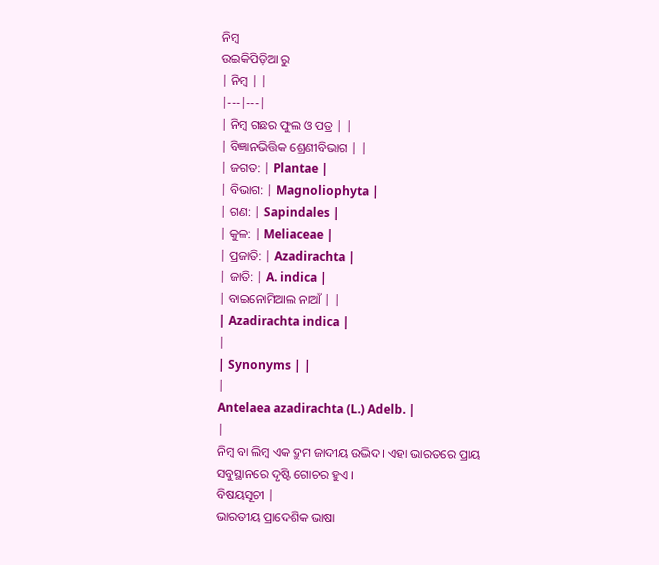ନିମ୍ବ
ଉଇକିପିଡ଼ିଆ ରୁ
| ନିମ୍ବ | |
|---|---|
| ନିମ୍ବ ଗଛର ଫୁଲ ଓ ପତ୍ର | |
| ବିଜ୍ଞାନଭିତ୍ତିକ ଶ୍ରେଣୀବିଭାଗ | |
| ଜଗତ: | Plantae |
| ବିଭାଗ: | Magnoliophyta |
| ଗଣ: | Sapindales |
| କୁଳ: | Meliaceae |
| ପ୍ରଜାତି: | Azadirachta |
| ଜାତି: | A. indica |
| ବାଇନୋମିଆଲ ନାଆଁ | |
| Azadirachta indica |
|
| Synonyms | |
|
Antelaea azadirachta (L.) Adelb. |
|
ନିମ୍ବ ବା ଲିମ୍ବ ଏକ ଦ୍ରୁମ ଜାଦୀୟ ଉଦ୍ଭିଦ। ଏହା ଭାରତରେ ପ୍ରାୟ ସବୁସ୍ଥାନରେ ଦୃଷ୍ଟି ଗୋଚର ହୁଏ ।
ବିଷୟସୂଚୀ |
ଭାରତୀୟ ପ୍ରାଦେଶିକ ଭାଷା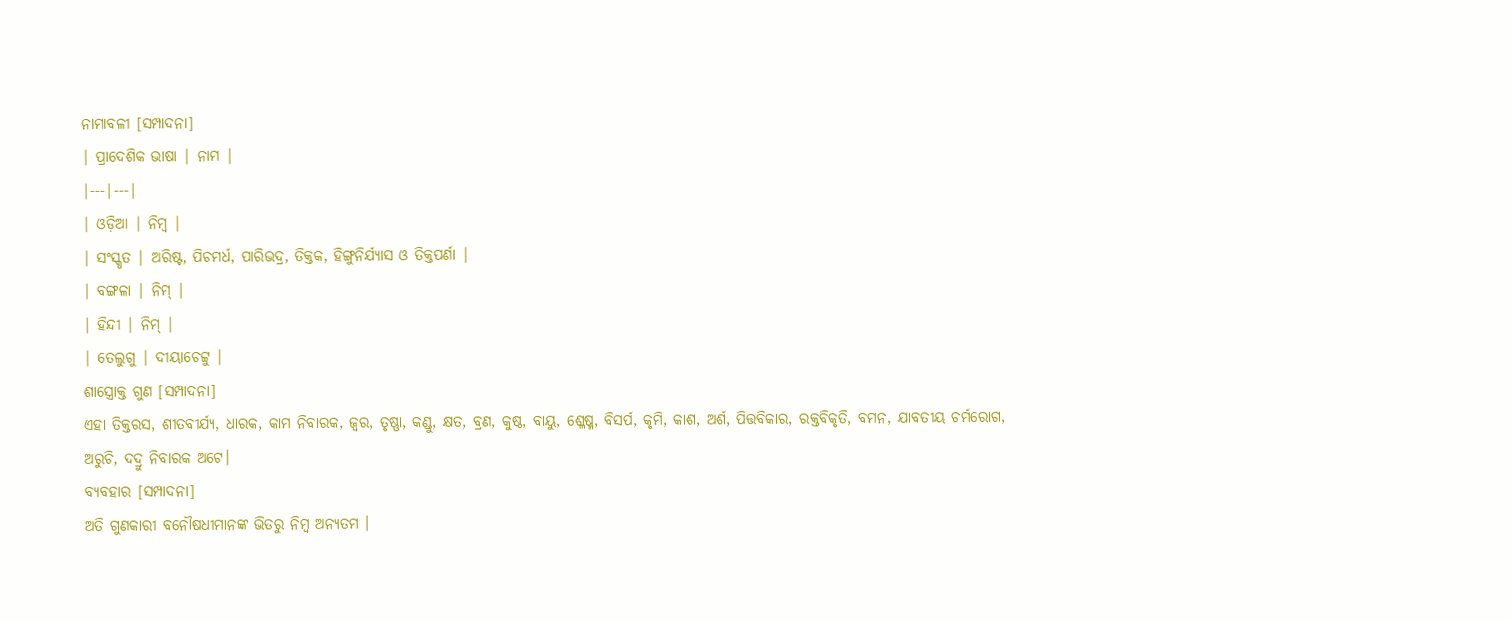ନାମାବଳୀ [ସମ୍ପାଦନା]
| ପ୍ରାଦେଶିକ ଭାଷା | ନାମ |
|---|---|
| ଓଡ଼ିଆ | ନିମ୍ବ |
| ସଂସ୍କୃତ | ଅରିଷ୍ଟ, ପିଚମର୍ଧ, ପାରିଭଦ୍ର, ତିକ୍ତକ, ହିଙ୍ଗୁନିର୍ଯ୍ୟାସ ଓ ତିକ୍ତପର୍ଣା |
| ବଙ୍ଗଳା | ନିମ୍ |
| ହିନ୍ଦୀ | ନିମ୍ |
| ତେଲୁଗୁ | ଦୀୟାଚେଟ୍ଟୁ |
ଶାସ୍ତ୍ରୋକ୍ତ ଗୁଣ [ସମ୍ପାଦନା]
ଏହା ତିକ୍ତରସ, ଶୀତବୀର୍ଯ୍ୟ, ଧାରକ, କାମ ନିବାରକ, ଜ୍ଵର, ତୃଷ୍ଣା, କଣ୍ଡୁ, କ୍ଷତ, ବ୍ରଣ, କୁଷ୍ଠ, ବାୟୁ, ଶ୍ଳେଷ୍ମ, ବିସର୍ପ, କୃମି, କାଶ, ଅର୍ଶ, ପିତ୍ତବିକାର, ରକ୍ତବିକୃତି, ବମନ, ଯାବତୀୟ ଚର୍ମରୋଗ, ଅରୁଚି, ଦଦ୍ରୁ ନିବାରକ ଅଟେ।
ବ୍ୟବହାର [ସମ୍ପାଦନା]
ଅତି ଗୁଣକାରୀ ବନୌଷଧୀମାନଙ୍କ ଭିତରୁ ନିମ୍ବ ଅନ୍ୟତମ ।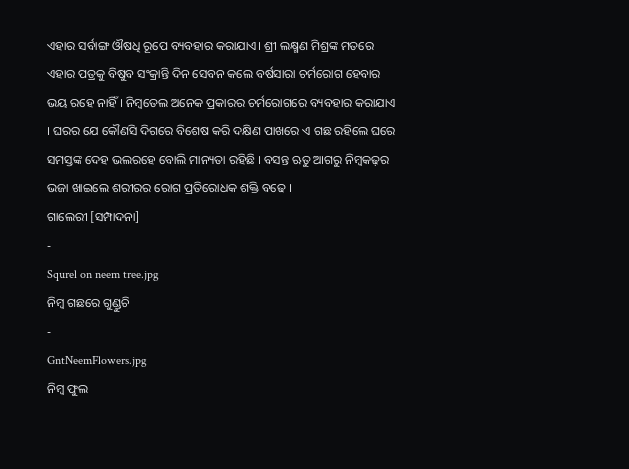ଏହାର ସର୍ବାଙ୍ଗ ଔଷଧି ରୂପେ ବ୍ୟବହାର କରାଯାଏ। ଶ୍ରୀ ଲକ୍ଷ୍ମଣ ମିଶ୍ରଙ୍କ ମତରେ ଏହାର ପତ୍ରକୁ ବିଷୁବ ସଂକ୍ରାନ୍ତି ଦିନ ସେବନ କଲେ ବର୍ଷସାରା ଚର୍ମରୋଗ ହେବାର ଭୟ ରହେ ନାହିଁ । ନିମ୍ବତେଲ ଅନେକ ପ୍ରକାରର ଚର୍ମରୋଗରେ ବ୍ୟବହାର କରାଯାଏ । ଘରର ଯେ କୌଣସି ଦିଗରେ ବିଶେଷ କରି ଦକ୍ଷିଣ ପାଖରେ ଏ ଗଛ ରହିଲେ ଘରେ ସମସ୍ତଙ୍କ ଦେହ ଭଲରହେ ବୋଲି ମାନ୍ୟତା ରହିଛି । ବସନ୍ତ ଋତୁ ଆଗରୁ ନିମ୍ବକଢ଼ର ଭଜା ଖାଇଲେ ଶରୀରର ରୋଗ ପ୍ରତିରୋଧକ ଶକ୍ତି ବଢେ ।
ଗାଲେରୀ [ସମ୍ପାଦନା]
-
Squrel on neem tree.jpg
ନିମ୍ବ ଗଛରେ ଗୁଣ୍ଡୁଚି
-
GntNeemFlowers.jpg
ନିମ୍ବ ଫୁଲ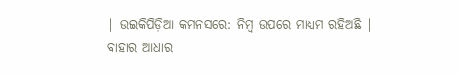| ଉଇକିପିଡ଼ିଆ କମନସରେ: ନିମ୍ବ ଉପରେ ମାଧ୍ୟମ ରହିଅଛି |
ବାହାର ଆଧାର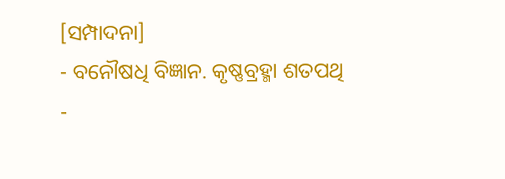[ସମ୍ପାଦନା]
- ବନୌଷଧି ବିଜ୍ଞାନ. କୃଷ୍ଣବ୍ରହ୍ମା ଶତପଥି
-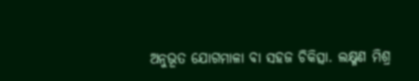ଅନୁଭୂତ ଯୋଗମାଳା ବା ସହଜ ଚିକିତ୍ସା. ଲକ୍ଷ୍ମଣ ମିଶ୍ର